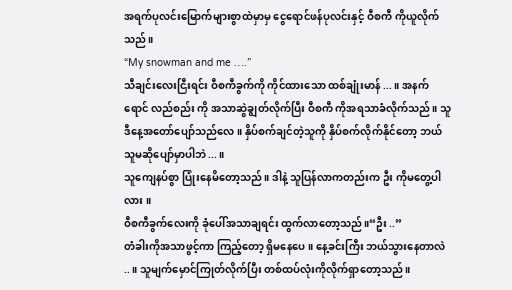အရက်ပုလင်းမြောက်များစွာထဲမှာမှ ငွေရောင်ဖန်ပုလင်းနှင့် ဝီစကီ ကိုယူလိုက်သည်။
“My snowman and me ….”
သီချင်းလေးငြီးရင်း ဝီစကီခွက်ကို ကိုင်ထားသော ထစ်ချုံးမာန် ...။ အနက်ရောင် လည်စည်း ကို အသာဆွဲချွတ်လိုက်ပြီး ဝီစကီ ကိုအရသာခံလိုက်သည်။ သူဒီနေ့အတော်ပျော်သည်လေ ။ နှိပ်စက်ချင်တဲ့သူကို နှိပ်စက်လိုက်နိုင်တော့ ဘယ်သူမဆိုပျော်မှာပါဘဲ...။
သူကျေနပ်စွာ ပြုံးနေမိတော့သည်။ ဒါနဲ့ သူပြန်လာကတည်းက ဦး ကိုမတွေ့ပါလား ။
ဝီစကီခွက်လေးကို ခုံပေါ်အသာချရင်း ထွက်လာတော့သည်။“ဦး ..”
တံခါးကိုအသာဖွင့်ကာ ကြည့်တော့ ရှိမနေပေ ။ နေ့ခင်းကြီး ဘယ်သွားနေတာလဲ ..။ သူမျက်မှောင်ကြုတ်လိုက်ပြီး တစ်ထပ်လုံးကိုလိုက်ရှာတော့သည်။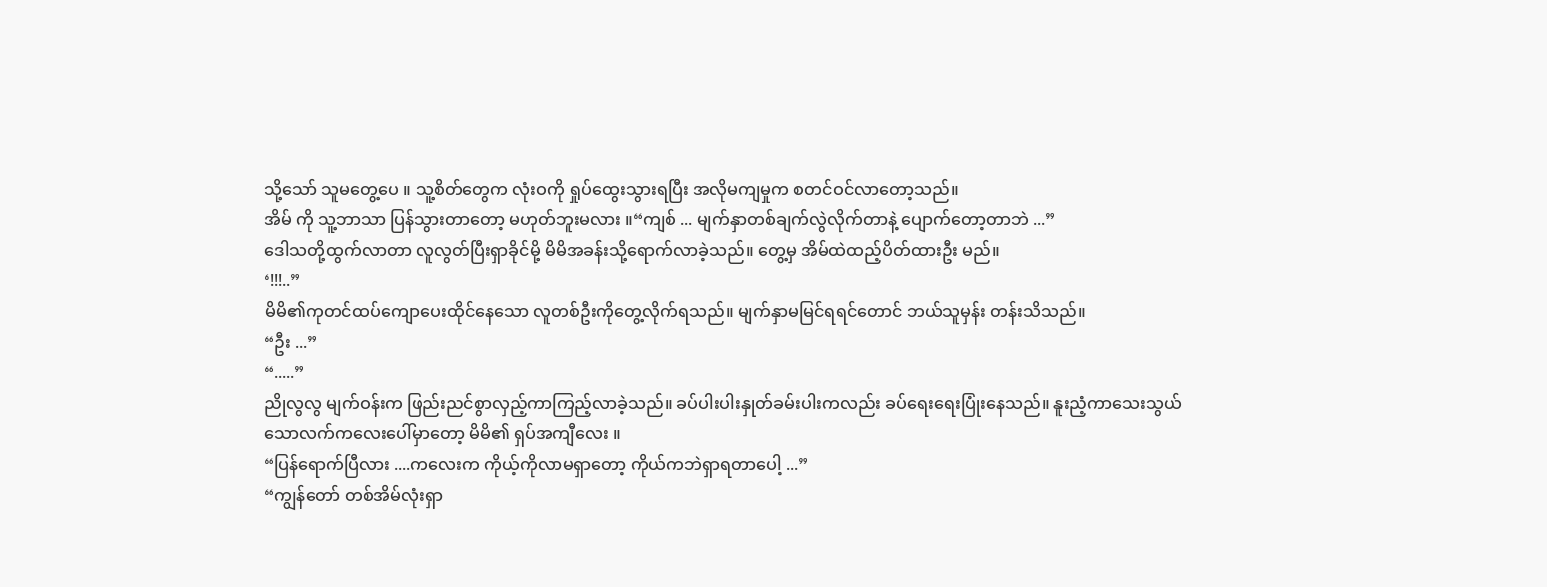သို့သော် သူမတွေ့ပေ ။ သူ့စိတ်တွေက လုံးဝကို ရှုပ်ထွေးသွားရပြီး အလိုမကျမှုက စတင်ဝင်လာတော့သည်။
အိမ် ကို သူ့ဘာသာ ပြန်သွားတာတော့ မဟုတ်ဘူးမလား ။“ကျစ် ... မျက်နှာတစ်ချက်လွဲလိုက်တာနဲ့ ပျောက်တော့တာဘဲ ...”
ဒေါသတို့ထွက်လာတာ လူလွတ်ပြီးရှာခိုင်မို့ မိမိအခန်းသို့ရောက်လာခဲ့သည်။ တွေ့မှ အိမ်ထဲထည့်ပိတ်ထားဦး မည်။
‘!!!..”
မိမိ၏ကုတင်ထပ်ကျောပေးထိုင်နေသော လူတစ်ဦးကိုတွေ့လိုက်ရသည်။ မျက်နှာမမြင်ရရင်တောင် ဘယ်သူမှန်း တန်းသိသည်။
“ဦး ...”
“.....”
ညိုလွလွ မျက်ဝန်းက ဖြည်းညင်စွာလှည့်ကာကြည့်လာခဲ့သည်။ ခပ်ပါးပါးနှုတ်ခမ်းပါးကလည်း ခပ်ရေးရေးပြုံးနေသည်။ နူးညံ့ကာသေးသွယ်သောလက်ကလေးပေါ်မှာတော့ မိမိ၏ ရှပ်အကျီလေး ။
“ပြန်ရောက်ပြီလား ....ကလေးက ကိုယ့်ကိုလာမရှာတော့ ကိုယ်ကဘဲရှာရတာပေါ့ ...”
“ကျွန်တော် တစ်အိမ်လုံးရှာ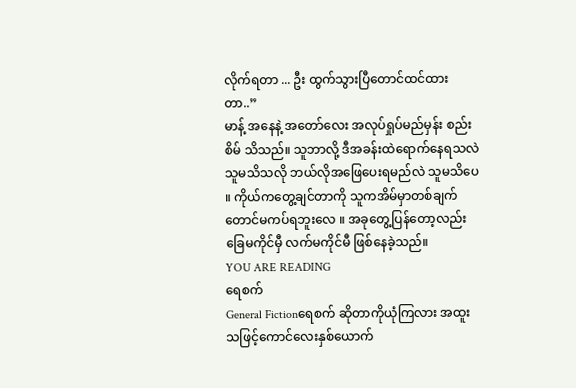လိုက်ရတာ ... ဦး ထွက်သွားပြီတောင်ထင်ထားတာ..”
မာန့် အနေနဲ့ အတော်လေး အလုပ်ရှုပ်မည်မှန်း စည်းစိမ် သိသည်။ သူဘာလို့ ဒီအခန်းထဲရောက်နေရသလဲ သူမသိသလို ဘယ်လိုအဖြေပေးရမည်လဲ သူမသိပေ ။ ကိုယ်ကတွေ့ချင်တာကို သူကအိမ်မှာတစ်ချက်တောင်မကပ်ရဘူးလေ ။ အခုတွေ့ပြန်တော့လည်း ခြေမကိုင်မှီ လက်မကိုင်မီ ဖြစ်နေခဲ့သည်။
YOU ARE READING
ရေစက်
General Fictionရေစက် ဆိုတာကိုယုံကြလား အထူးသဖြင့်ကောင်လေးနှစ်ယောက်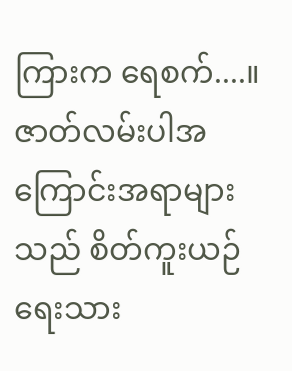ကြားက ရေစက်....။ ဇာတ်လမ်းပါအကြောင်းအရာများသည် စိတ်ကူးယဉ်ရေးသား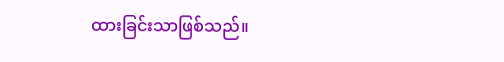ထားခြင်းသာဖြစ်သည်။